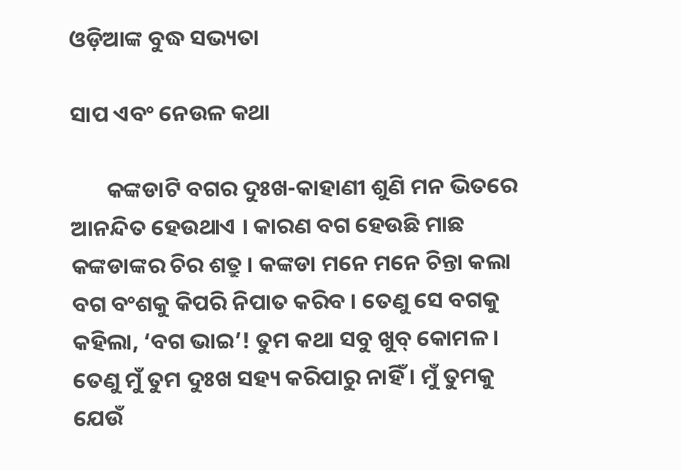ଓଡ଼ିଆଙ୍କ ବୁଦ୍ଧ ସଭ୍ୟତା

ସାପ ଏବଂ ନେଉଳ କଥା

       କଙ୍କଡାଟି ବଗର ଦୁଃଖ-କାହାଣୀ ଶୁଣି ମନ ଭିତରେ ଆନନ୍ଦିତ ହେଉଥାଏ । କାରଣ ବଗ ହେଉଛି ମାଛ କଙ୍କଡାଙ୍କର ଚିର ଶତ୍ରୁ । କଙ୍କଡା ମନେ ମନେ ଚିନ୍ତା କଲା ବଗ ବଂଶକୁ କିପରି ନିପାତ କରିବ । ତେଣୁ ସେ ବଗକୁ କହିଲା, ‘ବଗ ଭାଇ’! ତୁମ କଥା ସବୁ ଖୁବ୍ କୋମଳ । ତେଣୁ ମୁଁ ତୁମ ଦୁଃଖ ସହ୍ୟ କରିପାରୁ ନାହିଁ । ମୁଁ ତୁମକୁ ଯେଉଁ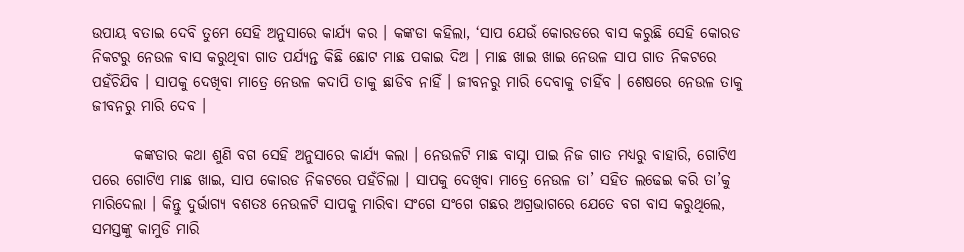ଉପାୟ ବତାଇ ଦେବି ତୁମେ ସେହି ଅନୁସାରେ କାର୍ଯ୍ୟ କର । କଙ୍କଡା କହିଲା, ‘ସାପ ଯେଉଁ କୋରଡରେ ବାସ କରୁଛି ସେହି କୋରଡ ନିକଟରୁ ନେଉଳ ବାସ କରୁଥିବା ଗାତ ପର୍ଯ୍ୟନ୍ତ କିଛି ଛୋଟ ମାଛ ପକାଇ ଦିଅ । ମାଛ ଖାଇ ଖାଇ ନେଉଳ ସାପ ଗାତ ନିକଟରେ ପହଁଚିଯିବ । ସାପକୁ ଦେଖିବା ମାତ୍ରେ ନେଉଳ କଦାପି ତାକୁ ଛାଡିବ ନାହିଁ । ଜୀବନରୁ ମାରି ଦେବାକୁ ଚାହିଁବ । ଶେଷରେ ନେଉଳ ତାକୁ ଜୀବନରୁ ମାରି ଦେବ ।

       କଙ୍କଡାର କଥା ଶୁଣି ବଗ ସେହି ଅନୁସାରେ କାର୍ଯ୍ୟ କଲା । ନେଉଳଟି ମାଛ ବାସ୍ନା ପାଇ ନିଜ ଗାତ ମଧ୍ୟରୁ ବାହାରି, ଗୋଟିଏ ପରେ ଗୋଟିଏ ମାଛ ଖାଇ, ସାପ କୋରଡ ନିକଟରେ ପହଁଚିଲା । ସାପକୁ ଦେଖିବା ମାତ୍ରେ ନେଉଳ ତା’ ସହିତ ଲଢେଇ କରି ତା’କୁ ମାରିଦେଲା । କିନ୍ତୁ ଦୁର୍ଭାଗ୍ୟ ବଶତଃ ନେଉଳଟି ସାପକୁ ମାରିବା ସଂଗେ ସଂଗେ ଗଛର ଅଗ୍ରଭାଗରେ ଯେତେ ବଗ ବାସ କରୁଥିଲେ, ସମସ୍ତଙ୍କୁ କାମୁଡି ମାରି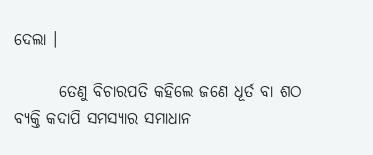ଦେଲା ।

       ତେଣୁ ବିଚାରପତି କହିଲେ ଜଣେ ଧୂର୍ତ ବା ଶଠ ବ୍ୟକ୍ତି କଦାପି ସମସ୍ୟାର ସମାଧାନ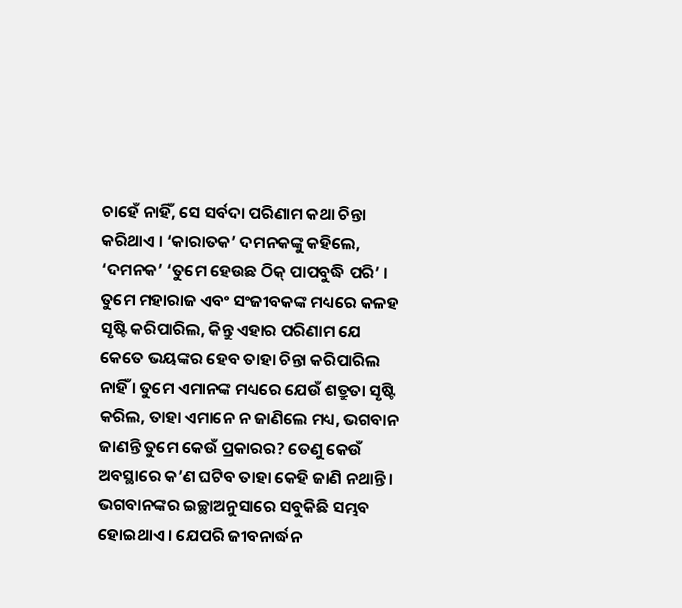ଚାହେଁ ନାହିଁ, ସେ ସର୍ବଦା ପରିଣାମ କଥା ଚିନ୍ତା କରିଥାଏ । ‘କାରାତକ’ ଦମନକଙ୍କୁ କହିଲେ, ‘ଦମନକ’ ‘ତୁମେ ହେଉଛ ଠିକ୍ ପାପବୁଦ୍ଧି ପରି’ । ତୁମେ ମହାରାଜ ଏବଂ ସଂଜୀବକଙ୍କ ମଧ୍ୟରେ କଳହ ସୃଷ୍ଟି କରିପାରିଲ, କିନ୍ତୁ ଏହାର ପରିଣାମ ଯେ କେତେ ଭୟଙ୍କର ହେବ ତାହା ଚିନ୍ତା କରିପାରିଲ ନାହିଁ । ତୁମେ ଏମାନଙ୍କ ମଧ୍ୟରେ ଯେଉଁ ଶତ୍ରୁତା ସୃଷ୍ଟି କରିଲ, ତାହା ଏମାନେ ନ ଜାଣିଲେ ମଧ୍ୟ, ଭଗବାନ ଜାଣନ୍ତି ତୁମେ କେଉଁ ପ୍ରକାରର? ତେଣୁ କେଉଁ ଅବସ୍ଥାରେ କ’ଣ ଘଟିବ ତାହା କେହି ଜାଣି ନଥାନ୍ତି । ଭଗବାନଙ୍କର ଇଚ୍ଛାଅନୁସାରେ ସବୁକିଛି ସମ୍ଭବ ହୋଇଥାଏ । ଯେପରି ଜୀବନାର୍ଦ୍ଧନ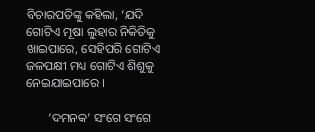ବିଚାରପତିଙ୍କୁ କହିଲା, ‘ଯଦି ଗୋଟିଏ ମୂଷା ଲୁହାର ନିକିତିକୁ ଖାଇପାରେ, ସେହିପରି ଗୋଟିଏ ଜଳପକ୍ଷୀ ମଧ୍ୟ ଗୋଟିଏ ଶିଶୁକୁ ନେଇଯାଇପାରେ ।

       ‘ଦମନକ’ ସଂଗେ ସଂଗେ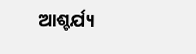ଆଶ୍ଚର୍ଯ୍ୟ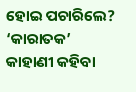ହୋଇ ପଚାରିଲେ? ‘କାରାତକ’ କାହାଣୀ କହିବା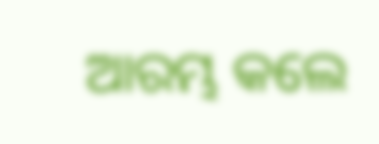ଆରମ୍ଭ କଲେ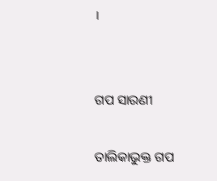।


ଗପ ସାରଣୀ

ତାଲିକାଭୁକ୍ତ ଗପ